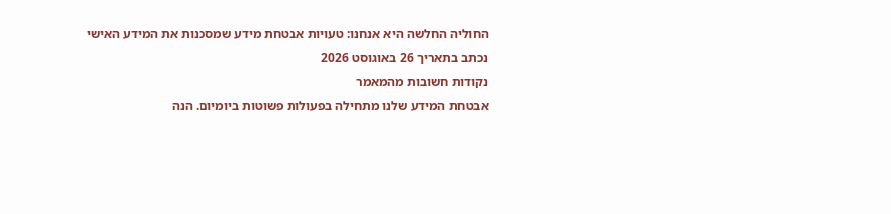החוליה החלשה היא אנחנו: טעויות אבטחת מידע שמסכנות את המידע האישי
נכתב בתאריך 26 באוגוסט 2026
נקודות חשובות מהמאמר
אבטחת המידע שלנו מתחילה בפעולות פשוטות ביומיום. הנה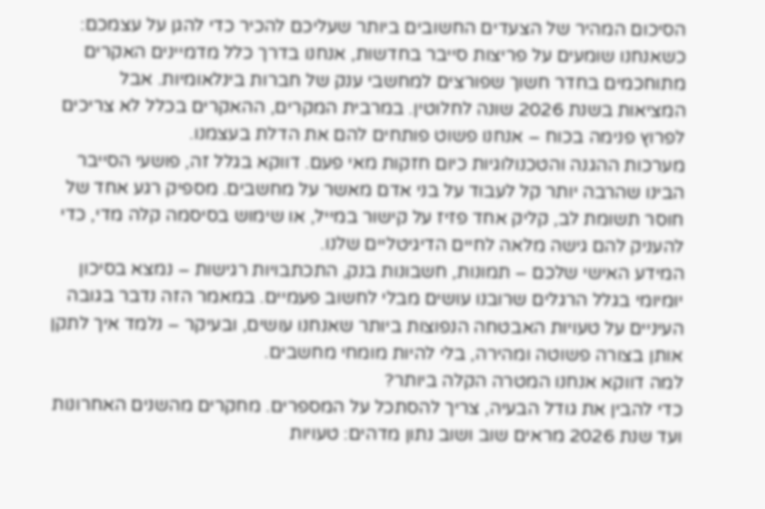הסיכום המהיר של הצעדים החשובים ביותר שעליכם להכיר כדי להגן על עצמכם:
כשאנחנו שומעים על פריצות סייבר בחדשות, אנחנו בדרך כלל מדמיינים האקרים מתוחכמים בחדר חשוך שפורצים למחשבי ענק של חברות בינלאומיות. אבל המציאות בשנת 2026 שונה לחלוטין. במרבית המקרים, ההאקרים בכלל לא צריכים לפרוץ פנימה בכוח – אנחנו פשוט פותחים להם את הדלת בעצמנו.
מערכות ההגנה והטכנולוגיות כיום חזקות מאי פעם. דווקא בגלל זה, פושעי הסייבר הבינו שהרבה יותר קל לעבוד על בני אדם מאשר על מחשבים. מספיק רגע אחד של חוסר תשומת לב, קליק אחד פזיז על קישור במייל, או שימוש בסיסמה קלה מדי, כדי להעניק להם גישה מלאה לחיים הדיגיטליים שלנו.
המידע האישי שלכם – תמונות, חשבונות בנק, התכתבויות רגישות – נמצא בסיכון יומיומי בגלל הרגלים שרובנו עושים מבלי לחשוב פעמיים. במאמר הזה נדבר בגובה העיניים על טעויות האבטחה הנפוצות ביותר שאנחנו עושים, ובעיקר – נלמד איך לתקן אותן בצורה פשוטה ומהירה, בלי להיות מומחי מחשבים.
למה דווקא אנחנו המטרה הקלה ביותר?
כדי להבין את גודל הבעיה, צריך להסתכל על המספרים. מחקרים מהשנים האחרונות ועד שנת 2026 מראים שוב ושוב נתון מדהים: טעויות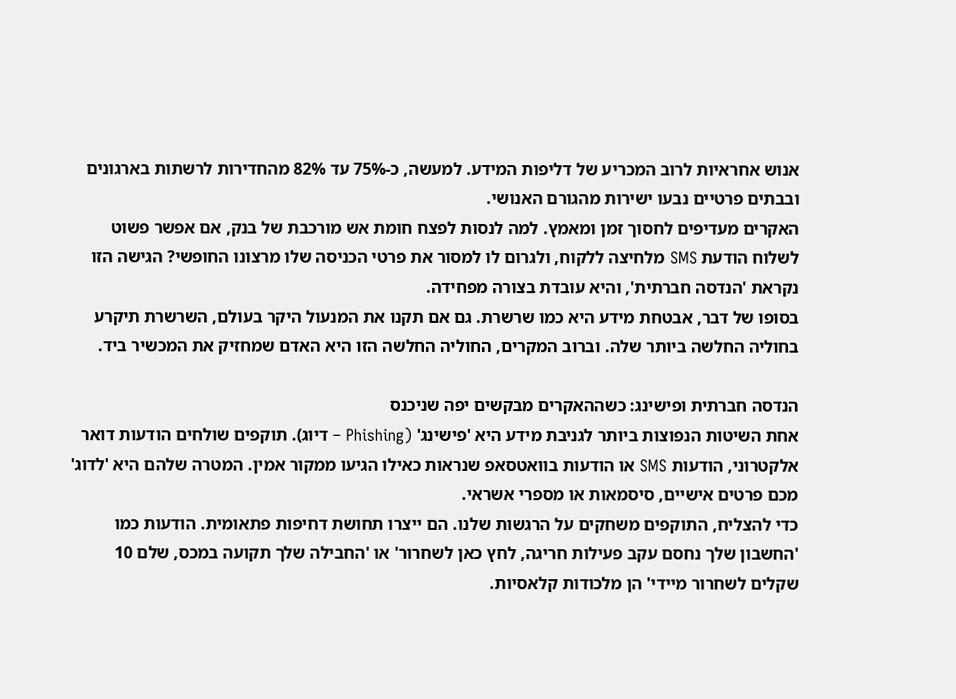אנוש אחראיות לרוב המכריע של דליפות המידע. למעשה, כ-75% עד 82% מהחדירות לרשתות בארגונים ובבתים פרטיים נבעו ישירות מהגורם האנושי.
האקרים מעדיפים לחסוך זמן ומאמץ. למה לנסות לפצח חומת אש מורכבת של בנק, אם אפשר פשוט לשלוח הודעת SMS מלחיצה ללקוח, ולגרום לו למסור את פרטי הכניסה שלו מרצונו החופשי? הגישה הזו נקראת 'הנדסה חברתית', והיא עובדת בצורה מפחידה.
בסופו של דבר, אבטחת מידע היא כמו שרשרת. גם אם תקנו את המנעול היקר בעולם, השרשרת תיקרע בחוליה החלשה ביותר שלה. וברוב המקרים, החוליה החלשה הזו היא האדם שמחזיק את המכשיר ביד.

הנדסה חברתית ופישינג: כשההאקרים מבקשים יפה שניכנס
אחת השיטות הנפוצות ביותר לגניבת מידע היא 'פישינג' (Phishing – דיוג). תוקפים שולחים הודעות דואר אלקטרוני, הודעות SMS או הודעות בוואטסאפ שנראות כאילו הגיעו ממקור אמין. המטרה שלהם היא 'לדוג' מכם פרטים אישיים, סיסמאות או מספרי אשראי.
כדי להצליח, התוקפים משחקים על הרגשות שלנו. הם ייצרו תחושת דחיפות פתאומית. הודעות כמו 'החשבון שלך נחסם עקב פעילות חריגה, לחץ כאן לשחרור' או 'החבילה שלך תקועה במכס, שלם 10 שקלים לשחרור מיידי' הן מלכודות קלאסיות.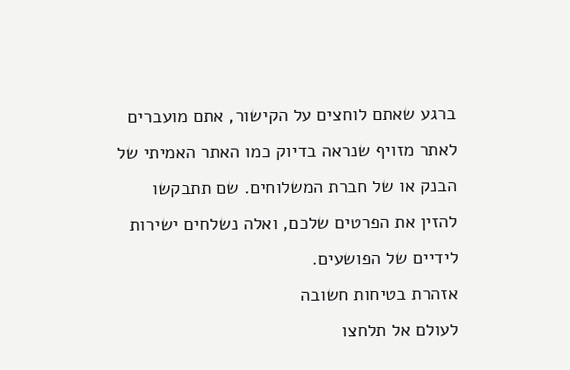ברגע שאתם לוחצים על הקישור, אתם מועברים לאתר מזויף שנראה בדיוק כמו האתר האמיתי של הבנק או של חברת המשלוחים. שם תתבקשו להזין את הפרטים שלכם, ואלה נשלחים ישירות לידיים של הפושעים.
אזהרת בטיחות חשובה
לעולם אל תלחצו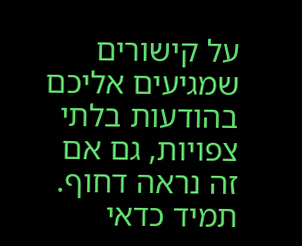על קישורים שמגיעים אליכם בהודעות בלתי צפויות, גם אם זה נראה דחוף. תמיד כדאי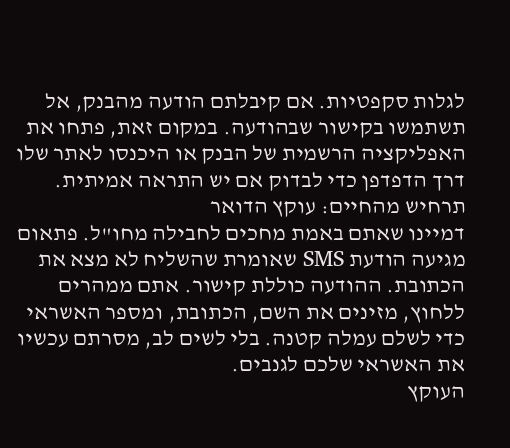לגלות סקפטיות. אם קיבלתם הודעה מהבנק, אל תשתמשו בקישור שבהודעה. במקום זאת, פתחו את האפליקציה הרשמית של הבנק או היכנסו לאתר שלו דרך הדפדפן כדי לבדוק אם יש התראה אמיתית.
תרחיש מהחיים: עוקץ הדואר
דמיינו שאתם באמת מחכים לחבילה מחו"ל. פתאום מגיעה הודעת SMS שאומרת שהשליח לא מצא את הכתובת. ההודעה כוללת קישור. אתם ממהרים ללחוץ, מזינים את השם, הכתובת, ומספר האשראי כדי לשלם עמלה קטנה. בלי לשים לב, מסרתם עכשיו את האשראי שלכם לגנבים.
העוקץ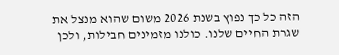הזה כל כך נפוץ בשנת 2026 משום שהוא מנצל את שגרת החיים שלנו. כולנו מזמינים חבילות, ולכן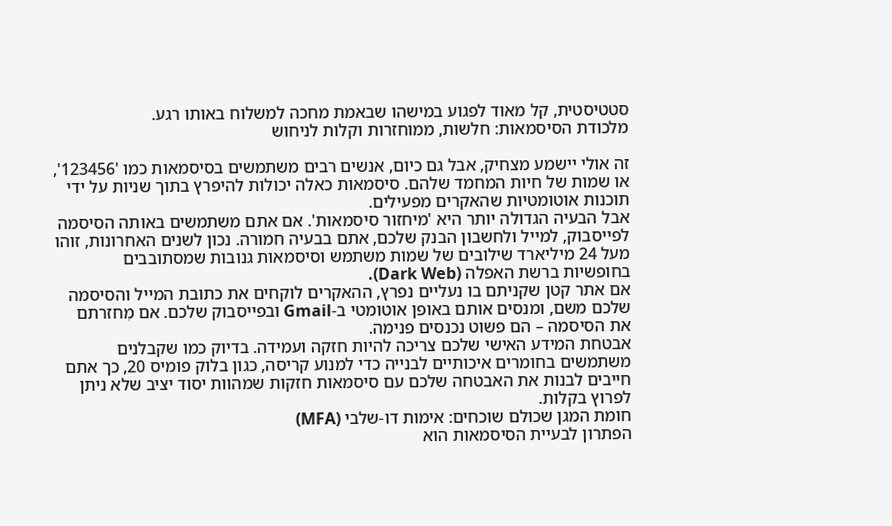סטטיסטית, קל מאוד לפגוע במישהו שבאמת מחכה למשלוח באותו רגע.
מלכודת הסיסמאות: חלשות, ממוחזרות וקלות לניחוש

זה אולי יישמע מצחיק, אבל גם כיום, אנשים רבים משתמשים בסיסמאות כמו '123456', או שמות של חיות המחמד שלהם. סיסמאות כאלה יכולות להיפרץ בתוך שניות על ידי תוכנות אוטומטיות שהאקרים מפעילים.
אבל הבעיה הגדולה יותר היא 'מיחזור סיסמאות'. אם אתם משתמשים באותה הסיסמה לפייסבוק, למייל ולחשבון הבנק שלכם, אתם בבעיה חמורה. נכון לשנים האחרונות, זוהו מעל 24 מיליארד שילובים של שמות משתמש וסיסמאות גנובות שמסתובבים בחופשיות ברשת האפלה (Dark Web).
אם אתר קטן שקניתם בו נעליים נפרץ, ההאקרים לוקחים את כתובת המייל והסיסמה שלכם משם, ומנסים אותם באופן אוטומטי ב-Gmail ובפייסבוק שלכם. אם מִחזרתם את הסיסמה – הם פשוט נכנסים פנימה.
אבטחת המידע האישי שלכם צריכה להיות חזקה ועמידה. בדיוק כמו שקבלנים משתמשים בחומרים איכותיים לבנייה כדי למנוע קריסה, כגון בלוק פומיס 20, כך אתם חייבים לבנות את האבטחה שלכם עם סיסמאות חזקות שמהוות יסוד יציב שלא ניתן לפרוץ בקלות.
חומת המגן שכולם שוכחים: אימות דו-שלבי (MFA)
הפתרון לבעיית הסיסמאות הוא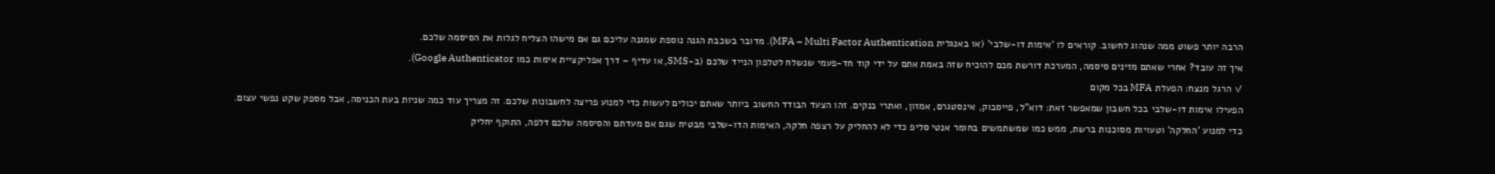הרבה יותר פשוט ממה שנהוג לחשוב. קוראים לו 'אימות דו-שלבי' (או באנגלית MFA – Multi Factor Authentication). מדובר בשכבת הגנה נוספת שמגנה עליכם גם אם מישהו הצליח לגלות את הסיסמה שלכם.
איך זה עובד? אחרי שאתם מזינים סיסמה, המערכת דורשת מכם להוכיח שזה באמת אתם על ידי קוד חד-פעמי שנשלח לטלפון הנייד שלכם (ב-SMS, או עדיף – דרך אפליקציית אימות כמו Google Authenticator).
✓ הרגל מנצח: הפעלת MFA בכל מקום
הפעילו אימות דו-שלבי בכל חשבון שמאפשר זאת: דוא"ל, פייסבוק, אינסטגרם, אמזון, ואתרי בנקים. זהו הצעד הבודד החשוב ביותר שאתם יכולים לעשות כדי למנוע פריצה לחשבונות שלכם. זה מצריך עוד כמה שניות בעת הכניסה, אבל מספק שקט נפשי עצום.
כדי למנוע 'החלקה' וטעויות מסוכנות ברשת, ממש כמו שמשתמשים בחומר אנטי סליפ כדי לא להחליק על רצפה חלקה, האימות הדו-שלבי מבטיח שגם אם מעדתם והסיסמה שלכם דלפה, התוקף יחליק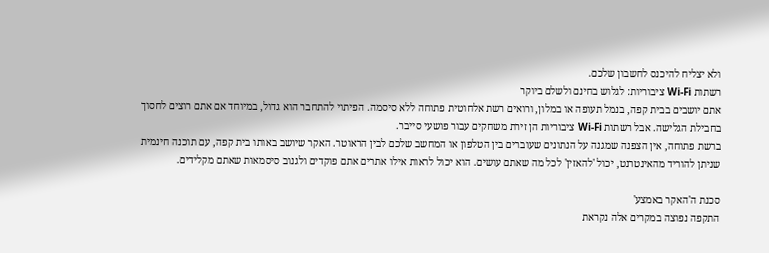ולא יצליח להיכנס לחשבון שלכם.
רשתות Wi-Fi ציבוריות: לגלוש בחינם ולשלם ביוקר
אתם יושבים בבית קפה, בנמל תעופה או במלון, ורואים רשת אלחוטית פתוחה ללא סיסמה. הפיתוי להתחבר הוא גדול, במיוחד אם אתם רוצים לחסוך בחבילת הגלישה. אבל רשתות Wi-Fi ציבוריות הן זירת משחקים עבור פושעי סייבר.
ברשת פתוחה, אין הצפנה שמגנה על הנתונים שעוברים בין הטלפון או המחשב שלכם לבין הראוטר. האקר שיושב באותו בית קפה, עם תוכנה חינמית שניתן להוריד מהאינטרנט, יכול 'להאזין' לכל מה שאתם עושים. הוא יכול לראות אילו אתרים אתם פוקדים ולגנוב סיסמאות שאתם מקלידים.

סכנת ה'האקר באמצע'
התקפה נפוצה במקרים אלה נקראת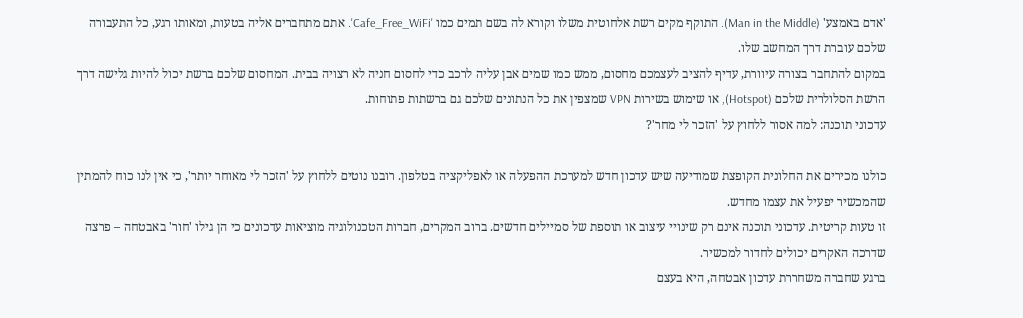'אדם באמצע' (Man in the Middle). התוקף מקים רשת אלחוטית משלו וקורא לה בשם תמים כמו 'Cafe_Free_WiFi'. אתם מתחברים אליה בטעות, ומאותו רגע, כל התעבורה שלכם עוברת דרך המחשב שלו.
במקום להתחבר בצורה עיוורת, עדיף להציב לעצמכם מחסום, ממש כמו שמים אבן עליה לרכב כדי לחסום חניה לא רצויה בבית. המחסום שלכם ברשת יכול להיות גלישה דרך הרשת הסלולרית שלכם (Hotspot), או שימוש בשירות VPN שמצפין את כל הנתונים שלכם גם ברשתות פתוחות.
עדכוני תוכנה: למה אסור ללחוץ על 'הזכר לי מחר'?

כולנו מכירים את החלונית הקופצת שמודיעה שיש עדכון חדש למערכת ההפעלה או לאפליקציה בטלפון. רובנו נוטים ללחוץ על 'הזכר לי מאוחר יותר', כי אין לנו כוח להמתין שהמכשיר יפעיל את עצמו מחדש.
זו טעות קריטית. עדכוני תוכנה אינם רק שינויי עיצוב או תוספת של סמיילים חדשים. ברוב המקרים, חברות הטכנולוגיה מוציאות עדכונים כי הן גילו 'חור' באבטחה – פרצה שדרכה האקרים יכולים לחדור למכשיר.
ברגע שחברה משחררת עדכון אבטחה, היא בעצם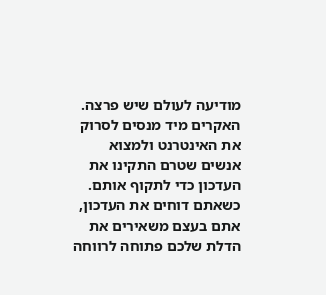מודיעה לעולם שיש פרצה. האקרים מיד מנסים לסרוק את האינטרנט ולמצוא אנשים שטרם התקינו את העדכון כדי לתקוף אותם. כשאתם דוחים את העדכון, אתם בעצם משאירים את הדלת שלכם פתוחה לרווחה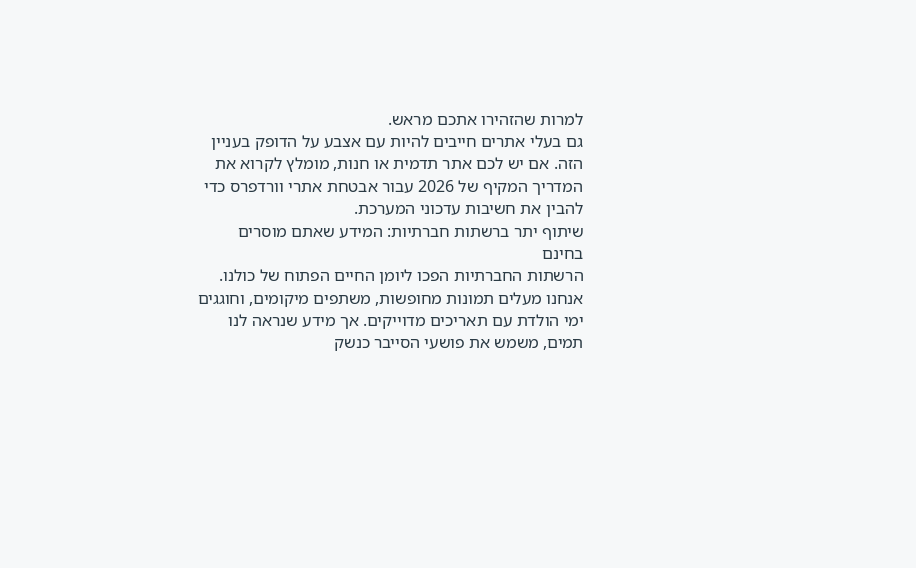למרות שהזהירו אתכם מראש.
גם בעלי אתרים חייבים להיות עם אצבע על הדופק בעניין הזה. אם יש לכם אתר תדמית או חנות, מומלץ לקרוא את המדריך המקיף של 2026 עבור אבטחת אתרי וורדפרס כדי להבין את חשיבות עדכוני המערכת.
שיתוף יתר ברשתות חברתיות: המידע שאתם מוסרים בחינם
הרשתות החברתיות הפכו ליומן החיים הפתוח של כולנו. אנחנו מעלים תמונות מחופשות, משתפים מיקומים, וחוגגים ימי הולדת עם תאריכים מדוייקים. אך מידע שנראה לנו תמים, משמש את פושעי הסייבר כנשק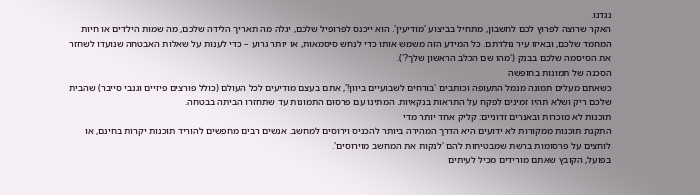נגדנו.
האקר שרוצה לפרוץ לכם לחשבון, מתחיל בביצוע 'מודיעין'. הוא ייכנס לפרופיל שלכם, יגלה מה תאריך הלידה שלכם, מה שמות הילדים או חיות המחמד שלכם, ובאיזו עיר נולדתם. כל המידע הזה משמש אותו כדי לנחש סיסמאות, או יותר גרוע – כדי לענות על שאלות האבטחה שנועדו לשחזר את הסיסמה שלכם בבנק ('מהו שם הכלב הראשון שלך?').
הסכנה של תמונות בחופשה
כשאתם מעלים תמונה מנמל התעופה וכותבים 'בורחים לשבועיים ביוון!', אתם בעצם מודיעים לכל העולם (כולל פורצים פיזיים וגנבי סייבר) שהבית שלכם ריק ושלא תהיו זמינים לפקח על התראות בנקאיות. המתינו עם פרסום התמונות עד שתחזרו הביתה בבטחה.
תוכנות לא מוכרות ובאנרים זדוניים: קליק אחד יותר מדי
התקנת תוכנות ממקורות לא ידועים היא הדרך המהירה ביותר להכניס וירוסים למחשב. אנשים רבים מחפשים להוריד תוכנות יקרות בחינם, או לוחצים על פרסומות ברשת שמבטיחות להם 'לנקות את המחשב מוירוסים'.
בפועל, הקובץ שאתם מורידים מכיל לעיתים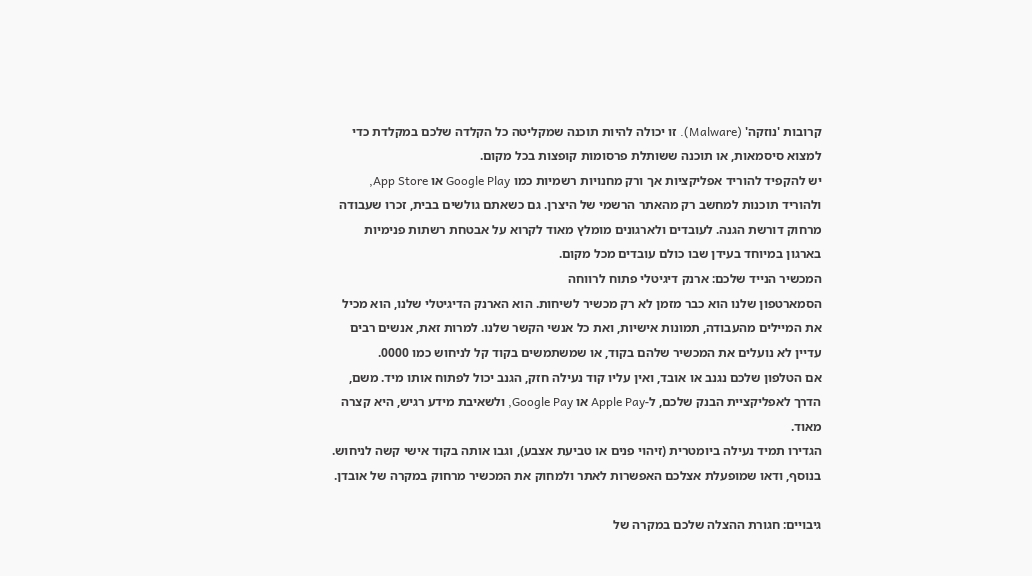קרובות 'נוזקה' (Malware). זו יכולה להיות תוכנה שמקליטה כל הקלדה שלכם במקלדת כדי למצוא סיסמאות, או תוכנה ששותלת פרסומות קופצות בכל מקום.
יש להקפיד להוריד אפליקציות אך ורק מחנויות רשמיות כמו Google Play או App Store, ולהוריד תוכנות למחשב רק מהאתר הרשמי של היצרן. גם כשאתם גולשים בבית, זכרו שעבודה מרחוק דורשת הגנה. לעובדים ולארגונים מומלץ מאוד לקרוא על אבטחת רשתות פנימיות בארגון במיוחד בעידן שבו כולם עובדים מכל מקום.
המכשיר הנייד שלכם: ארנק דיגיטלי פתוח לרווחה
הסמארטפון שלנו הוא כבר מזמן לא רק מכשיר לשיחות. הוא הארנק הדיגיטלי שלנו, הוא מכיל את המיילים מהעבודה, תמונות אישיות, ואת כל אנשי הקשר שלנו. למרות זאת, אנשים רבים עדיין לא נועלים את המכשיר שלהם בקוד, או שמשתמשים בקוד קל לניחוש כמו 0000.
אם הטלפון שלכם נגנב או אובד, ואין עליו קוד נעילה חזק, הגנב יכול לפתוח אותו מיד. משם, הדרך לאפליקציית הבנק שלכם, ל-Apple Pay או Google Pay, ולשאיבת מידע רגיש, היא קצרה מאוד.
הגדירו תמיד נעילה ביומטרית (זיהוי פנים או טביעת אצבע), וגבו אותה בקוד אישי קשה לניחוש. בנוסף, ודאו שמופעלת אצלכם האפשרות לאתר ולמחוק את המכשיר מרחוק במקרה של אובדן.

גיבויים: חגורת ההצלה שלכם במקרה של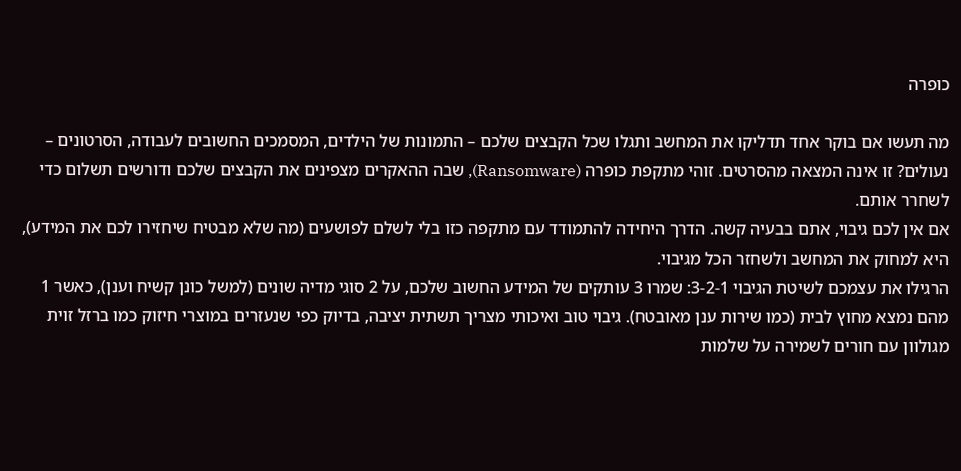כופרה

מה תעשו אם בוקר אחד תדליקו את המחשב ותגלו שכל הקבצים שלכם – התמונות של הילדים, המסמכים החשובים לעבודה, הסרטונים – נעולים? זו אינה המצאה מהסרטים. זוהי מתקפת כופרה (Ransomware), שבה ההאקרים מצפינים את הקבצים שלכם ודורשים תשלום כדי לשחרר אותם.
אם אין לכם גיבוי, אתם בבעיה קשה. הדרך היחידה להתמודד עם מתקפה כזו בלי לשלם לפושעים (מה שלא מבטיח שיחזירו לכם את המידע), היא למחוק את המחשב ולשחזר הכל מגיבוי.
הרגילו את עצמכם לשיטת הגיבוי 3-2-1: שמרו 3 עותקים של המידע החשוב שלכם, על 2 סוגי מדיה שונים (למשל כונן קשיח וענן), כאשר 1 מהם נמצא מחוץ לבית (כמו שירות ענן מאובטח). גיבוי טוב ואיכותי מצריך תשתית יציבה, בדיוק כפי שנעזרים במוצרי חיזוק כמו ברזל זוית מגולוון עם חורים לשמירה על שלמות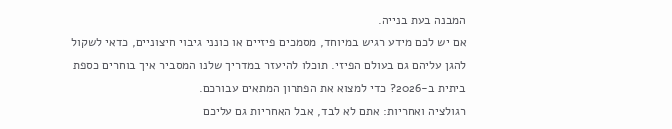המבנה בעת בנייה.
אם יש לכם מידע רגיש במיוחד, מסמכים פיזיים או כונני גיבוי חיצוניים, כדאי לשקול להגן עליהם גם בעולם הפיזי. תוכלו להיעזר במדריך שלנו המסביר איך בוחרים כספת ביתית ב-2026? כדי למצוא את הפתרון המתאים עבורכם.
רגולציה ואחריות: אתם לא לבד, אבל האחריות גם עליכם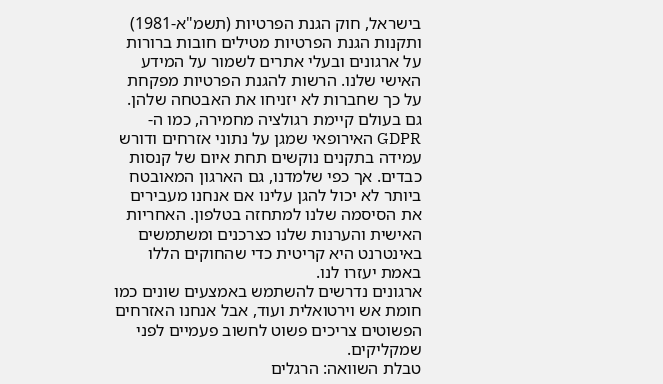בישראל, חוק הגנת הפרטיות (תשמ"א-1981) ותקנות הגנת הפרטיות מטילים חובות ברורות על ארגונים ובעלי אתרים לשמור על המידע האישי שלנו. הרשות להגנת הפרטיות מפקחת על כך שחברות לא יזניחו את האבטחה שלהן.
גם בעולם קיימת רגולציה מחמירה, כמו ה-GDPR האירופאי שמגן על נתוני אזרחים ודורש עמידה בתקנים נוקשים תחת איום של קנסות כבדים. אך כפי שלמדנו, גם הארגון המאובטח ביותר לא יכול להגן עלינו אם אנחנו מעבירים את הסיסמה שלנו למתחזה בטלפון. האחריות האישית והערנות שלנו כצרכנים ומשתמשים באינטרנט היא קריטית כדי שהחוקים הללו באמת יעזרו לנו.
ארגונים נדרשים להשתמש באמצעים שונים כמו חומת אש וירטואלית ועוד, אבל אנחנו האזרחים הפשוטים צריכים פשוט לחשוב פעמיים לפני שמקליקים.
טבלת השוואה: הרגלים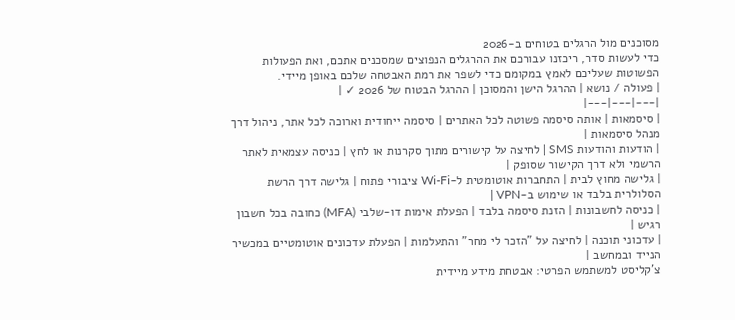מסוכנים מול הרגלים בטוחים ב-2026
כדי לעשות סדר, ריכזנו עבורכם את ההרגלים הנפוצים שמסכנים אתכם, ואת הפעולות הפשוטות שעליכם לאמץ במקומם כדי לשפר את רמת האבטחה שלכם באופן מיידי.
| פעולה / נושא | ההרגל הישן והמסוכן | ההרגל הבטוח של 2026 ✓ |
|---|---|---|
| סיסמאות | אותה סיסמה פשוטה לכל האתרים | סיסמה ייחודית וארוכה לכל אתר, ניהול דרך מנהל סיסמאות |
| הודעות והודעות SMS | לחיצה על קישורים מתוך סקרנות או לחץ | כניסה עצמאית לאתר הרשמי ולא דרך הקישור שסופק |
| גלישה מחוץ לבית | התחברות אוטומטית ל-Wi-Fi ציבורי פתוח | גלישה דרך הרשת הסלולרית בלבד או שימוש ב-VPN |
| כניסה לחשבונות | הזנת סיסמה בלבד | הפעלת אימות דו-שלבי (MFA) כחובה בכל חשבון רגיש |
| עדכוני תוכנה | לחיצה על "הזכר לי מחר" והתעלמות | הפעלת עדכונים אוטומטיים במכשיר הנייד ובמחשב |
צ'קליסט למשתמש הפרטי: אבטחת מידע מיידית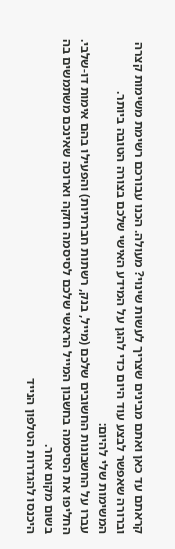קראתם עד כאן ואתם מבינים שצריך לעשות שינוי? מעולה. הכנו עבורכם רשימת משימות קצרה וברורה שאפשר לבצע עוד היום כדי להגן על המידע האישי שלכם בצורה הטובה ביותר.
המשימות שלי להיום:
עברו על החשבונות החשובים שלכם (מייל, בנק, רשתות חברתיות) והפעילו בהם אימות דו-שלבי.
החליפו את הסיסמה בחשבון המייל הראשי שלכם לסיסמה חזקה וארוכה שאינכם משתמשים בה בשום מקום אחר.
היכנסו להגדרות הטלפון הנייד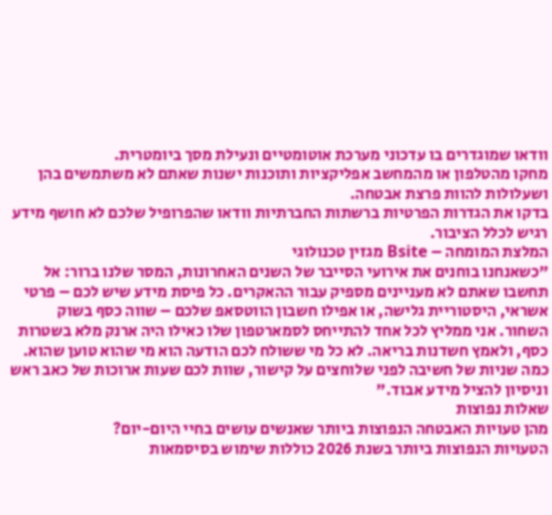וודאו שמוגדרים בו עדכוני מערכת אוטומטיים ונעילת מסך ביומטרית.
מחקו מהטלפון או מהמחשב אפליקציות ותוכנות ישנות שאתם לא משתמשים בהן ושעלולות להוות פרצת אבטחה.
בדקו את הגדרות הפרטיות ברשתות החברתיות וודאו שהפרופיל שלכם לא חושף מידע רגיש לכלל הציבור.
המלצת המומחה – Bsite מגזין טכנולוגי
"כשאנחנו בוחנים את אירועי הסייבר של השנים האחרונות, המסר שלנו ברור: אל תחשבו שאתם לא מעניינים מספיק עבור ההאקרים. כל פיסת מידע שיש לכם – פרטי אשראי, היסטוריית גלישה, או אפילו חשבון הווטסאפ שלכם – שווה כסף בשוק השחור. אני ממליץ לכל אחד להתייחס לסמארטפון שלו כאילו היה ארנק מלא בשטרות כסף, ולאמץ חשדנות בריאה. לא כל מי ששולח לכם הודעה הוא מי שהוא טוען שהוא. כמה שניות של חשיבה לפני שלוחצים על קישור, שוות לכם שעות ארוכות של כאב ראש וניסיון להציל מידע אבוד."
שאלות נפוצות
מהן טעויות האבטחה הנפוצות ביותר שאנשים עושים בחיי היום-יום?
הטעויות הנפוצות ביותר בשנת 2026 כוללות שימוש בסיסמאות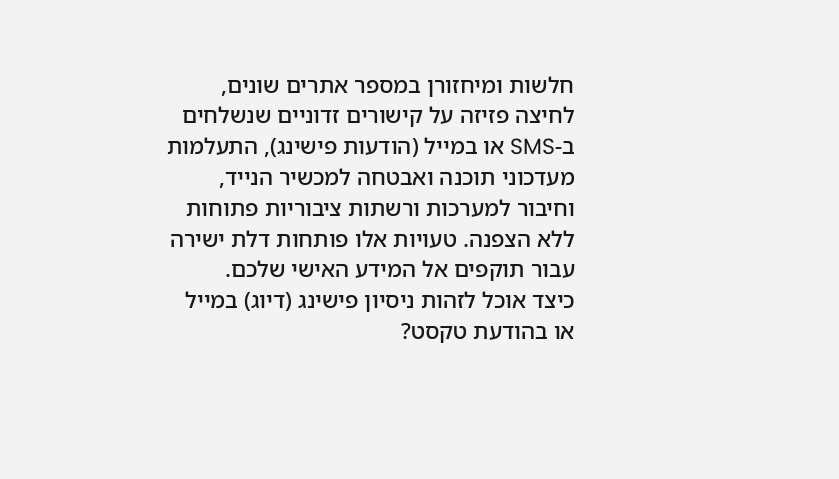חלשות ומיחזורן במספר אתרים שונים, לחיצה פזיזה על קישורים זדוניים שנשלחים ב-SMS או במייל (הודעות פישינג), התעלמות מעדכוני תוכנה ואבטחה למכשיר הנייד, וחיבור למערכות ורשתות ציבוריות פתוחות ללא הצפנה. טעויות אלו פותחות דלת ישירה עבור תוקפים אל המידע האישי שלכם.
כיצד אוכל לזהות ניסיון פישינג (דיוג) במייל או בהודעת טקסט?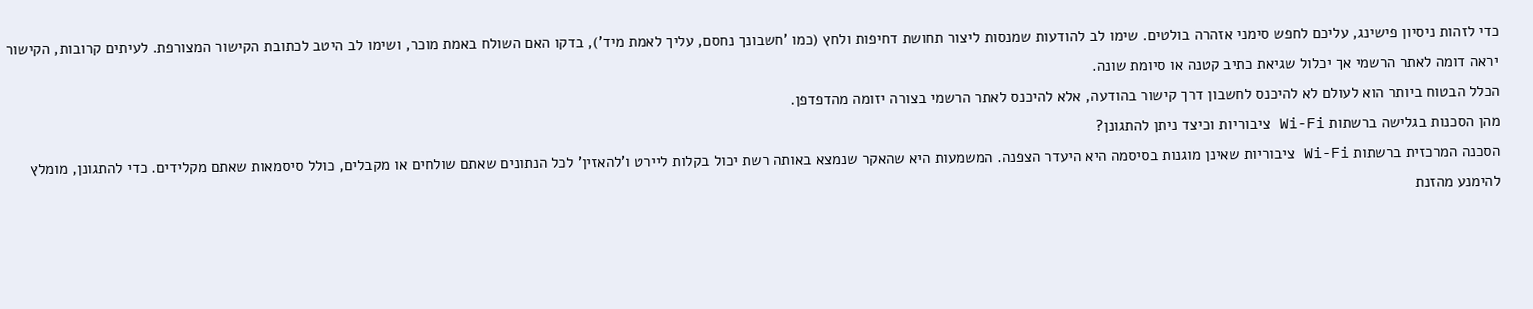כדי לזהות ניסיון פישינג, עליכם לחפש סימני אזהרה בולטים. שימו לב להודעות שמנסות ליצור תחושת דחיפות ולחץ (כמו 'חשבונך נחסם, עליך לאמת מיד'), בדקו האם השולח באמת מוכר, ושימו לב היטב לכתובת הקישור המצורפת. לעיתים קרובות, הקישור יראה דומה לאתר הרשמי אך יכלול שגיאת כתיב קטנה או סיומת שונה.
הכלל הבטוח ביותר הוא לעולם לא להיכנס לחשבון דרך קישור בהודעה, אלא להיכנס לאתר הרשמי בצורה יזומה מהדפדפן.
מהן הסכנות בגלישה ברשתות Wi-Fi ציבוריות וכיצד ניתן להתגונן?
הסכנה המרכזית ברשתות Wi-Fi ציבוריות שאינן מוגנות בסיסמה היא היעדר הצפנה. המשמעות היא שהאקר שנמצא באותה רשת יכול בקלות ליירט ו'להאזין' לכל הנתונים שאתם שולחים או מקבלים, כולל סיסמאות שאתם מקלידים. כדי להתגונן, מומלץ להימנע מהזנת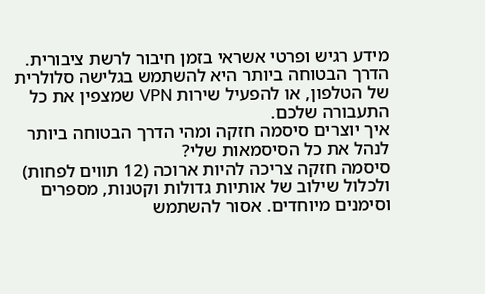מידע רגיש ופרטי אשראי בזמן חיבור לרשת ציבורית. הדרך הבטוחה ביותר היא להשתמש בגלישה סלולרית של הטלפון, או להפעיל שירות VPN שמצפין את כל התעבורה שלכם.
איך יוצרים סיסמה חזקה ומהי הדרך הבטוחה ביותר לנהל את כל הסיסמאות שלי?
סיסמה חזקה צריכה להיות ארוכה (12 תווים לפחות) ולכלול שילוב של אותיות גדולות וקטנות, מספרים וסימנים מיוחדים. אסור להשתמש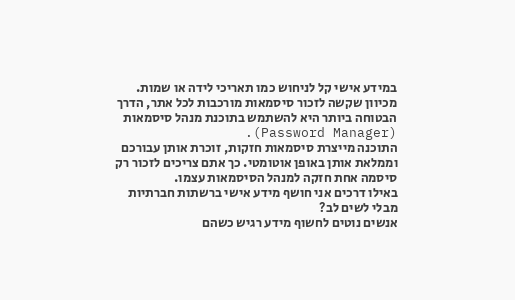במידע אישי קל לניחוש כמו תאריכי לידה או שמות. מכיוון שקשה לזכור סיסמאות מורכבות לכל אתר, הדרך הבטוחה ביותר היא להשתמש בתוכנת מנהל סיסמאות (Password Manager).
התוכנה מייצרת סיסמאות חזקות, זוכרת אותן עבורכם וממלאת אותן באופן אוטומטי. כך אתם צריכים לזכור רק סיסמה אחת חזקה למנהל הסיסמאות עצמו.
באילו דרכים אני חושף מידע אישי ברשתות חברתיות מבלי לשים לב?
אנשים נוטים לחשוף מידע רגיש כשהם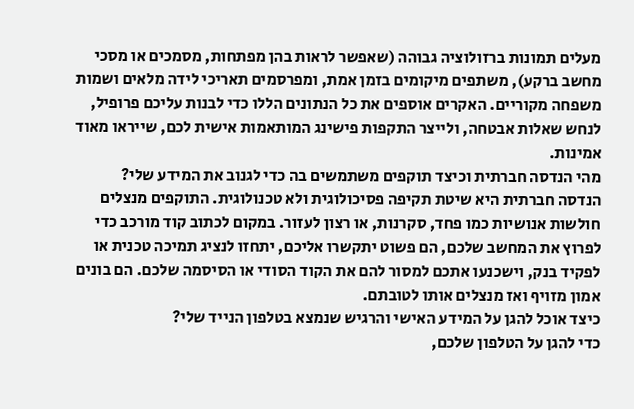מעלים תמונות ברזולוציה גבוהה (שאפשר לראות בהן מפתחות, מסמכים או מסכי מחשב ברקע), משתפים מיקומים בזמן אמת, ומפרסמים תאריכי לידה מלאים ושמות משפחה מקוריים. האקרים אוספים את כל הנתונים הללו כדי לבנות עליכם פרופיל, לנחש שאלות אבטחה, ולייצר התקפות פישינג המותאמות אישית לכם, שייראו מאוד אמינות.
מהי הנדסה חברתית וכיצד תוקפים משתמשים בה כדי לגנוב את המידע שלי?
הנדסה חברתית היא שיטת תקיפה פסיכולוגית ולא טכנולוגית. התוקפים מנצלים חולשות אנושיות כמו פחד, סקרנות, או רצון לעזור. במקום לכתוב קוד מורכב כדי לפרוץ את המחשב שלכם, הם פשוט יתקשרו אליכם, יתחזו לנציג תמיכה טכנית או לפקיד בנק, וישכנעו אתכם למסור להם את הקוד הסודי או הסיסמה שלכם. הם בונים אמון מזויף ואז מנצלים אותו לטובתם.
כיצד אוכל להגן על המידע האישי והרגיש שנמצא בטלפון הנייד שלי?
כדי להגן על הטלפון שלכם,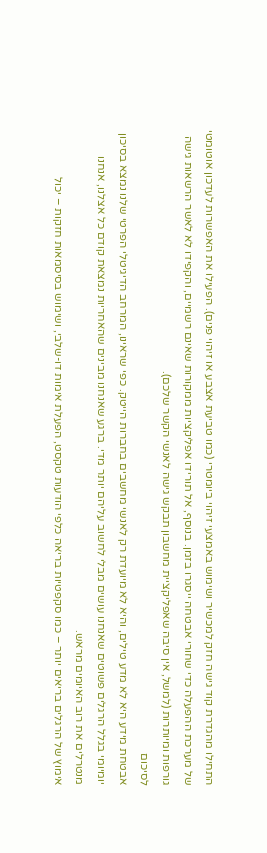התחילו מהגדרת קוד גישה חזק למכשיר ושימוש באמצעי זיהוי ביומטרי (כמו טביעת אצבע או זיהוי פנים). הפעילו את האפשרות לעדכון אוטומטי של מערכת ההפעלה כדי שחורי אבטחה ייסגרו בזמן. בנוסף, אל תורידו אפליקציות ממקורות שאינם רשמיים, והקפידו לא לאשר הרשאות גישה גורפות ומיותרות (למשל, אין סיבה שאפליקציית מחשבון תבקש גישה לאנשי הקשר שלכם).
לסיכום
אבטחת מידע היא לא מדע טילים, והיא לא מיועדת רק לאנשי מחשבים בחברות הייטק. כפי שראינו, המרחב הדיגיטלי הפרטי שלנו נמצא בסיכון יומיומי בגלל הרגלים פשוטים שאנחנו עושים מבלי לחשוב עליהם יותר מדי. ברגע שאנחנו מבינים שהאחריות נמצאת קודם כל אצלנו, אנחנו מנטרלים את רוב האיומים מראש.
אימוץ של הרגלים בריאים יותר – כמו סקפטיות בריאה כלפי הודעות טקסט, הפעלת אימות דו-שלבי, ושימוש בסיסמאות חזקות – יכול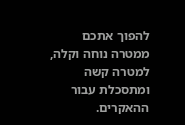להפוך אתכם ממטרה נוחה וקלה, למטרה קשה ומתסכלת עבור ההאקרים.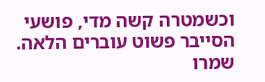וכשמטרה קשה מדי, פושעי הסייבר פשוט עוברים הלאה. שמרו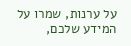על ערנות, שמרו על המידע שלכם,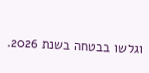וגלשו בבטחה בשנת 2026.